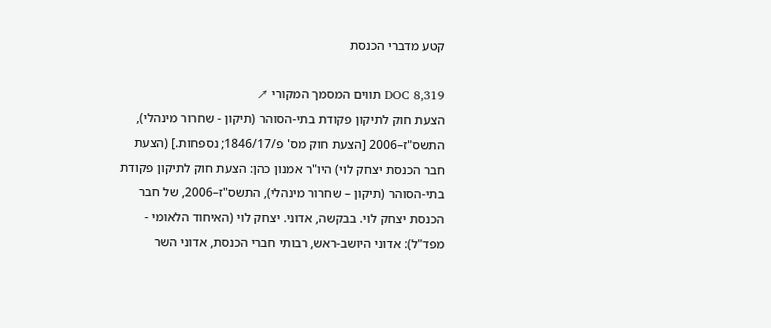קטע מדברי הכנסת

DOC 8,319 תווים המסמך המקורי ↗
הצעת חוק לתיקון פקודת בתי-הסוהר (תיקון - שחרור מינהלי), התשס"ז–2006 [הצעת חוק מס' פ/1846/17; נספחות.] (הצעת חבר הכנסת יצחק לוי) היו"ר אמנון כהן: הצעת חוק לתיקון פקודת בתי-הסוהר (תיקון – שחרור מינהלי), התשס"ז–2006, של חבר הכנסת יצחק לוי. בבקשה, אדוני. יצחק לוי (האיחוד הלאומי - מפד"ל): אדוני היושב-ראש, רבותי חברי הכנסת, אדוני השר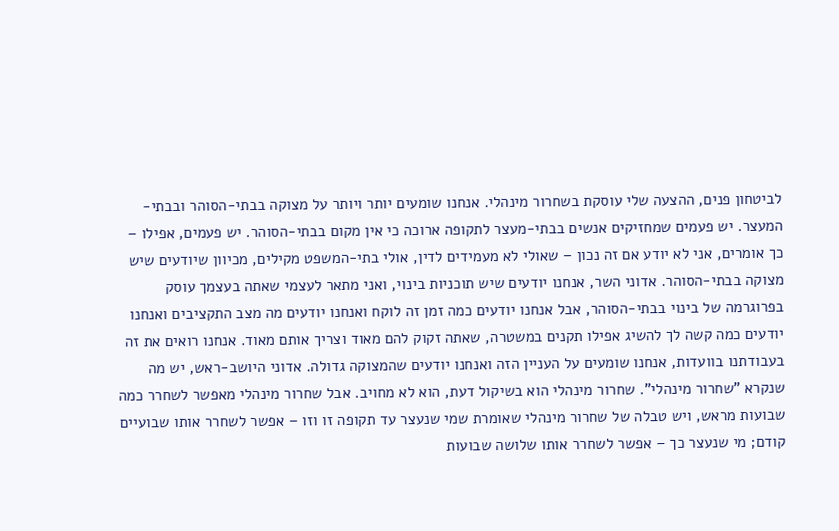לביטחון פנים, ההצעה שלי עוסקת בשחרור מינהלי. אנחנו שומעים יותר ויותר על מצוקה בבתי-הסוהר ובבתי-המעצר. יש פעמים שמחזיקים אנשים בבתי-מעצר לתקופה ארוכה כי אין מקום בבתי-הסוהר. יש פעמים, אפילו – כך אומרים, אני לא יודע אם זה נכון – שאולי לא מעמידים לדין, אולי בתי-המשפט מקילים, מכיוון שיודעים שיש מצוקה בבתי-הסוהר. אדוני השר, אנחנו יודעים שיש תוכניות בינוי, ואני מתאר לעצמי שאתה בעצמך עוסק בפרוגרמה של בינוי בבתי-הסוהר, אבל אנחנו יודעים כמה זמן זה לוקח ואנחנו יודעים מה מצב התקציבים ואנחנו יודעים כמה קשה לך להשיג אפילו תקנים במשטרה, שאתה זקוק להם מאוד וצריך אותם מאוד. אנחנו רואים את זה בעבודתנו בוועדות, אנחנו שומעים על העניין הזה ואנחנו יודעים שהמצוקה גדולה. אדוני היושב-ראש, יש מה שנקרא "שחרור מינהלי". שחרור מינהלי הוא בשיקול דעת, הוא לא מחויב. אבל שחרור מינהלי מאפשר לשחרר כמה שבועות מראש, ויש טבלה של שחרור מינהלי שאומרת שמי שנעצר עד תקופה זו וזו – אפשר לשחרר אותו שבועיים קודם; מי שנעצר כך – אפשר לשחרר אותו שלושה שבועות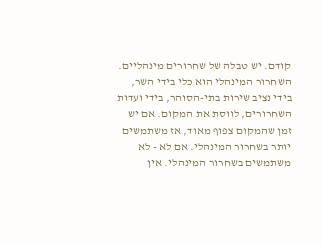קודם. יש טבלה של שחרורים מינהליים. השחרור המינהלי הוא כלי בידי השר, בידי נציב שירות בתי-הסוהר, בידי ועדות השחרורים, לווסת את המקום. אם יש זמן שהמקום צפוף מאוד, אז משתמשים יותר בשחרור המינהלי. אם לא - לא משתמשים בשחרור המינהלי. אין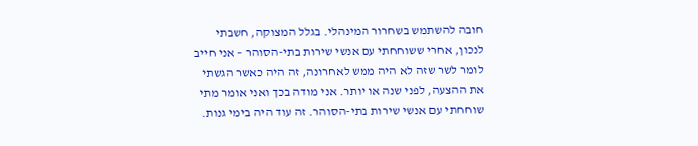חובה להשתמש בשחרור המינהלי. בגלל המצוקה, חשבתי לנכון, אחרי ששוחחתי עם אנשי שירות בתי-הסוהר – אני חייב לומר לשר שזה לא היה ממש לאחרונה, זה היה כאשר הגשתי את ההצעה, לפני שנה או יותר. אני מודה בכך ואני אומר מתי שוחחתי עם אנשי שירות בתי-הסוהר. זה עוד היה בימי גנות.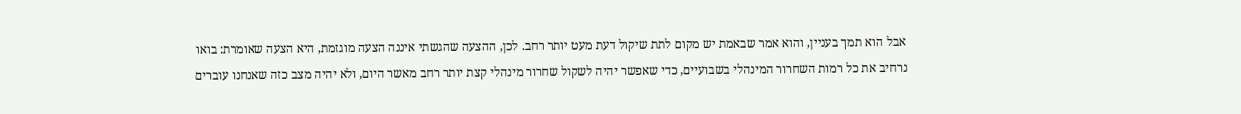אבל הוא תמך בעניין, והוא אמר שבאמת יש מקום לתת שיקול דעת מעט יותר רחב. לכן, ההצעה שהגשתי איננה הצעה מוגזמת, היא הצעה שאומרת: בואו נרחיב את כל רמות השחרור המינהלי בשבועיים, כדי שאפשר יהיה לשקול שחרור מינהלי קצת יותר רחב מאשר היום, ולא יהיה מצב כזה שאנחנו עוברים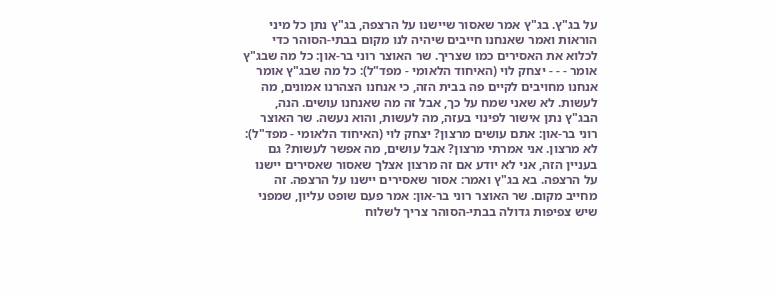על בג"ץ. בג"ץ אמר שאסור שיישנו על הרצפה, בג"ץ נתן כל מיני הוראות ואמר שאנחנו חייבים שיהיה לנו מקום בבתי-הסוהר כדי לכלוא את האסירים כמו שצריך. שר האוצר רוני בר-און: כל מה שבג"ץ אומר - - - יצחק לוי (האיחוד הלאומי - מפד"ל): כל מה שבג"ץ אומר אנחנו מחויבים לקיים פה בבית הזה, כי אנחנו הצהרנו אמונים, מה לעשות. לא שאני שמח על כך, אבל זה מה שאנחנו עושים. הנה, הבג"ץ נתן אישור לפינוי בעזה, מה לעשות, והוא נעשה. שר האוצר רוני בר-און: אתם עושים מרצון? יצחק לוי (האיחוד הלאומי - מפד"ל): לא מרצון. אני אמרתי מרצון? אבל עושים, מה אפשר לעשות? גם בעניין הזה, אני לא יודע אם זה מרצון אצלך שאסור שאסירים יישנו על הרצפה. בא בג"ץ ואמר: אסור שאסירים יישנו על הרצפה. זה מחייב מקום. שר האוצר רוני בר-און: אמר פעם שופט עליון, שמפני שיש צפיפות גדולה בבתי-הסוהר צריך לשלוח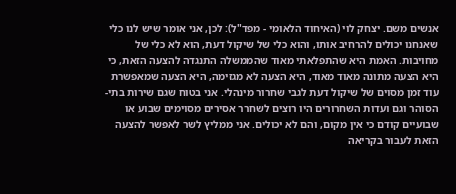אנשים משם. יצחק לוי (האיחוד הלאומי - מפד"ל): לכן, אני אומר שיש לנו כלי שאנחנו יכולים להרחיב אותו, והוא כלי של שיקול דעת, הוא לא כלי של מחויבות. האמת היא שהתפלאתי מאוד שהממשלה התנגדה להצעה הזאת, כי היא הצעה מתונה מאוד מאוד, היא הצעה לא מגזימה, היא הצעה שמאפשרת עוד זמן מסוים של שיקול דעת לגבי שחרור מינהלי. אני בטוח שגם שירות בתי-הסוהר וגם ועדות השחרורים היו רוצים לשחרר אסירים מסוימים שבוע או שבועיים קודם כי אין מקום, והם לא יכולים. אני ממליץ לשר לאפשר להצעה הזאת לעבור בקריאה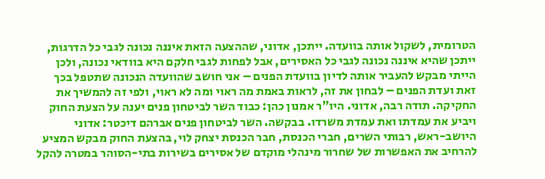הטרומית, לשקול אותה בוועדה. ייתכן, אדוני, שההצעה הזאת איננה נכונה לגבי כל הדרגות, ייתכן שהיא איננה נכונה לגבי כל האסירים, אבל לפחות לגבי חלקם היא בוודאי נכונה, ולכן הייתי מבקש להעביר אותה לדיון בוועדת הפנים – אני חושב שהוועדה הנכונה שתטפל בכך זאת ועדת הפנים – לבחון את זה, לראות באמת מה ראוי ומה לא ראוי, ולפי זה להמשיך את החקיקה. תודה רבה, אדוני. היו"ר אמנון כהן: כבוד השר לביטחון פנים יענה על הצעת החוק ויביע את עמדתו ואת עמדת משרדו. בבקשה. השר לביטחון פנים אברהם דיכטר: אדוני היושב-ראש, רבותי השרים, חברי הכנסת, חבר הכנסת יצחק לוי, בהצעת החוק מבקש המציע להרחיב את האפשרות של שחרור מינהלי מוקדם של אסירים בשירות בתי-הסוהר במטרה להקל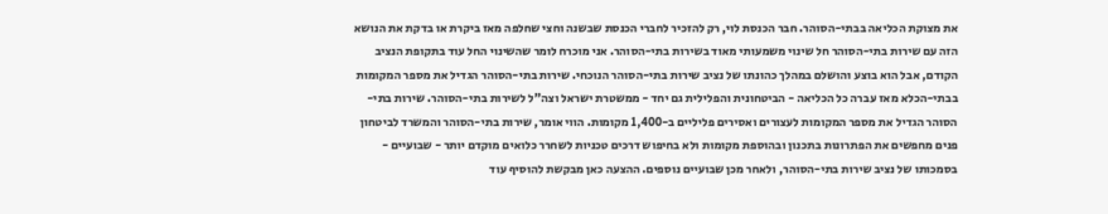את מצוקת הכליאה בבתי-הסוהר. חבר הכנסת לוי, רק להזכיר לחברי הכנסת שבשנה וחצי שחלפה מאז ביקרת או בדקת את הנושא הזה עם שירות בתי-הסוהר חל שינוי משמעותי מאוד בשירות בתי-הסוהר. אני מוכרח לומר שהשינוי החל עוד בתקופת הנציב הקודם, אבל הוא בוצע והושלם במהלך כהונתו של נציב שירות בתי-הסוהר הנוכחי. שירות בתי-הסוהר הגדיל את מספר המקומות בבתי-הכלא מאז עברה כל הכליאה - הביטחונית והפלילית גם יחד - ממשטרת ישראל וצה"ל לשירות בתי-הסוהר. שירות בתי-הסוהר הגדיל את מספר המקומות לעצורים ואסירים פליליים ב-1,400 מקומות. הווי אומר, שירות בתי-הסוהר והמשרד לביטחון פנים מחפשים את הפתרונות בתכנון ובהוספת מקומות ולא בחיפוש דרכים טכניות לשחרר כלואים מוקדם יותר - שבועיים - בסמכותו של נציב שירות בתי-הסוהר, ולאחר מכן שבועיים נוספים. ההצעה כאן מבקשת להוסיף עוד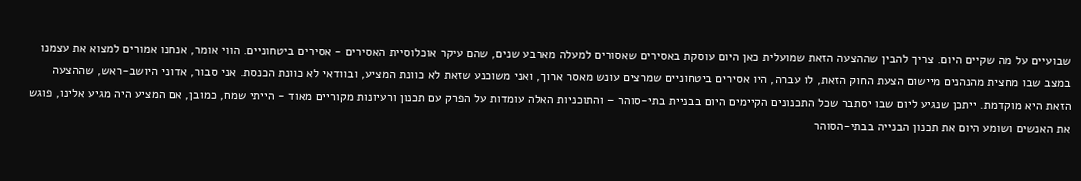שבועיים על מה שקיים היום. צריך להבין שההצעה הזאת שמועלית כאן היום עוסקת באסירים שאסורים למעלה מארבע שנים, שהם עיקר אוכלוסיית האסירים - אסירים ביטחוניים. הווי אומר, אנחנו אמורים למצוא את עצמנו במצב שבו מחצית מהנהנים מיישום הצעת החוק הזאת, לו עברה, היו אסירים ביטחוניים שמרצים עונש מאסר ארוך, ואני משוכנע שזאת לא כוונת המציע, ובוודאי לא כוונת הכנסת. אני סבור, אדוני היושב-ראש, שההצעה הזאת היא מוקדמת. ייתכן שנגיע ליום שבו יסתבר שכל התכנונים הקיימים היום בבניית בתי-סוהר – והתוכניות האלה עומדות על הפרק עם תכנון ורעיונות מקוריים מאוד - הייתי שמח, כמובן, אם המציע היה מגיע אלינו, פוגש את האנשים ושומע היום את תכנון הבנייה בבתי-הסוהר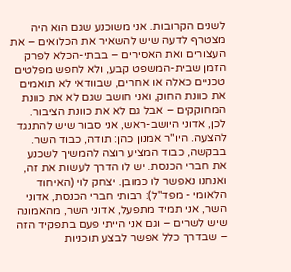לשנים הקרובות. אני משוכנע שגם הוא היה מצטרף לדעה שיש להשאיר את הכלואים – את העצורים ואת האסירים – בבתי-הכלא לפרק הזמן שבית-המשפט קבע, ולא לחפש מפלטים טכניים כאלה או אחרים, שבוודאי לא תואמים את כוונת החוק, ואני חושב שגם לא את כוונת המחוקקים – אבל גם לא את כוונת הציבור. לכן, אדוני היושב-ראש, אני סבור שיש להתנגד להצעה. היו"ר אמנון כהן: תודה, כבוד השר. בבקשה, כבוד המציע רוצה להמשיך לשכנע את חברי הכנסת. יש לו הדרך לעשות את זה, ואנחנו נאפשר לו כמובן. יצחק לוי (האיחוד הלאומי - מפד"ל): רבותי חברי הכנסת, אדוני השר, אני תמיד מתפעל, אדוני השר, מהאמונה שיש לשרים – וגם אני הייתי פעם בתפקיד הזה – שבדרך כלל אפשר לבצע תוכניות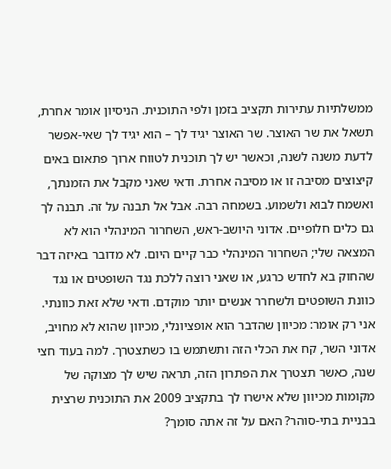ממשלתיות עתירות תקציב בזמן ולפי התוכנית. הניסיון אומר אחרת, תשאל את שר האוצר. שר האוצר יגיד לך – הוא יגיד לך שאי-אפשר לדעת משנה לשנה, וכאשר יש לך תוכנית לטווח ארוך פתאום באים קיצוצים מסיבה זו או מסיבה אחרת. ודאי שאני מקבל את הזמנתך, ואשמח לבוא ולשמוע. בשמחה רבה. אבל אל תבנה על זה. תבנה לך גם כלים חלופיים. אדוני היושב-ראש, השחרור המינהלי הוא לא המצאה שלי; השחרור המינהלי כבר קיים היום. לא מדובר באיזה דבר שהחוק בא לחדש כרגע, או שאני רוצה ללכת נגד השופטים או נגד כוונת השופטים ולשחרר אנשים יותר מוקדם. ודאי שלא זאת כוונתי. אני רק אומר: מכיוון שהדבר הוא אופציונלי, מכיוון שהוא לא מחויב, אדוני השר, קח את הכלי הזה ותשתמש בו כשתצטרך. למה בעוד חצי שנה, כאשר תצטרך את הפתרון הזה, תראה שיש לך מצוקה של מקומות מכיוון שלא אישרו לך בתקציב 2009 את התוכנית שרצית בבניית בתי-סוהר? האם על זה אתה סומך?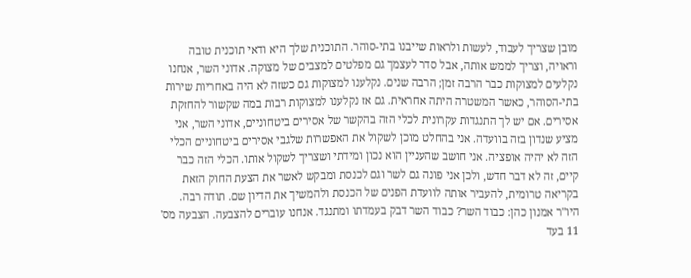מובן שצריך לעבוד, לעשות ולראות שייבנו בתי-סוהר. התוכנית שלך היא ודאי תוכנית טובה וראויה, וצריך לממש אותה, אבל סדר לעצמך גם מפלטים למצבים של מצוקה. אדוני השר, אנחנו נקלעים למצוקות כבר הרבה זמן; הרבה שנים. נקלענו למצוקות גם כשזה לא היה באחריות שירות בתי-הסוהר, כאשר המשטרה היתה אחראית. גם אז נקלענו למצוקות רבות במה שקשור להחזקת אסירים. אם יש לך התנגדות עקרונית לכלי הזה בהקשר של אסירים ביטחוניים, אדוני השר, אני מציע שנדון בזה בוועדה. אני בהחלט מוכן לשקול את האפשרות שלגבי אסירים ביטחוניים הכלי הזה לא יהיה אופציה. אני חושב שהעניין הוא נכון ומידתי ושצריך לשקול אותו. הכלי הזה כבר קיים, זה לא דבר חדש, ולכן אני פונה גם לשר וגם לכנסת ומבקש לאשר את הצעת החוק הזאת בקריאה טרומית, להעביר אותה לוועדת הפנים של הכנסת ולהמשיך את הדיון שם. תודה רבה. היו"ר אמנון כהן: כבוד השר? כבוד השר דבק בעמדתו ומתנגד. אנחנו עוברים להצבעה. הצבעה מס' 11 בעד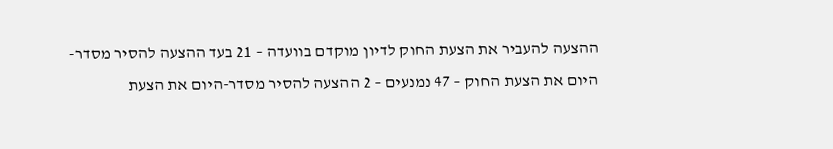ההצעה להעביר את הצעת החוק לדיון מוקדם בוועדה – 21 בעד ההצעה להסיר מסדר-היום את הצעת החוק – 47 נמנעים – 2 ההצעה להסיר מסדר-היום את הצעת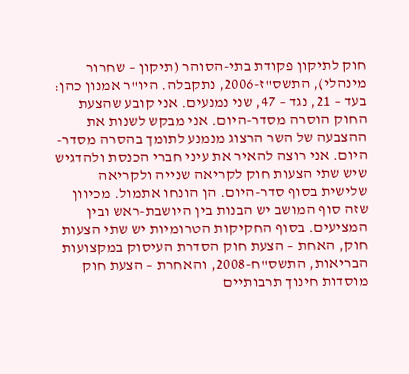חוק לתיקון פקודת בתי-הסוהר (תיקון – שחרור מינהלי), התשס"ז-2006, נתקבלה. היו"ר אמנון כהן: בעד – 21, נגד – 47, שני נמנעים. אני קובע שהצעת החוק הוסרה מסדר-היום. אני מבקש לשנות את ההצבעה של השר הרצוג מנמנע לתומך בהסרה מסדר-היום. אני רוצה להאיר את עיני חברי הכנסת ולהדגיש שיש שתי הצעות חוק לקריאה שנייה ולקריאה שלישית בסוף סדר-היום. הן הונחו אתמול. מכיוון שזה סוף המושב יש הבנות בין היושבת-ראש ובין המציעים. בסוף החקיקות הטרומיות יש שתי הצעות חוק, האחת – הצעת חוק הסדרת העיסוק במקצועות הבריאות, התשס"ח-2008, והאחרת – הצעת חוק מוסדות חינוך תרבותיים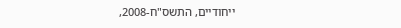ייחודיים, התשס"ח-2008,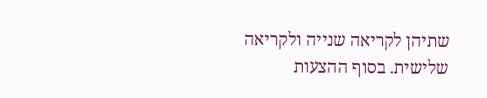שתיהן לקריאה שנייה ולקריאה שלישית. בסוף ההצעות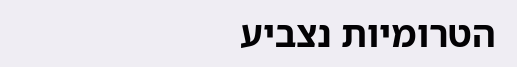הטרומיות נצביע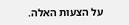על הצעות האלה.